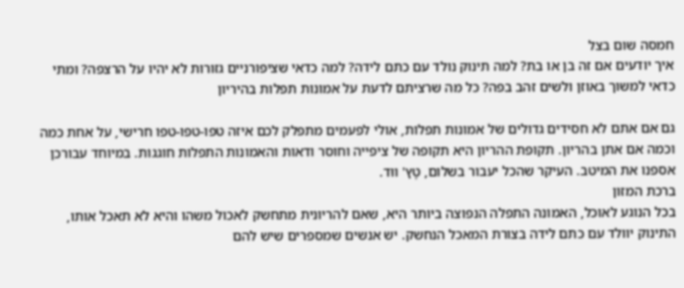חמסה שום בצל
איך יודעים אם זה בן או בת? למה תינוק נולד עם כתם לידה? למה כדאי שציפורניים גזורות לא יהיו על הרצפה? ומתי כדאי למשוך באוזן ולשים זהב בפה? כל מה שרציתם לדעת על אמונות תפלות בהיריון

גם אם אתם לא חסידים גדולים של אמונות תפלות, אולי לפעמים מתפלק לכם איזה טפו-טפו-טפו חרישי, על אחת כמה וכמה אם אתן בהריון. תקופת ההריון היא תקופה של ציפייה וחוסר ודאות והאמונות התפלות חוגגות. במיוחד עבורכן אספנו את המיטב. העיקר שהכל יעבור בשלום, טָץ' ווּד.
ברכת המזון
בכל הנוגע לאוכל, האמונה התפלה הנפוצה ביותר היא, שאם להריונית מתחשק לאכול משהו והיא לא תאכל אותו, התינוק יוולד עם כתם לידה בצורת המאכל הנחשק. יש אנשים שמספרים שיש להם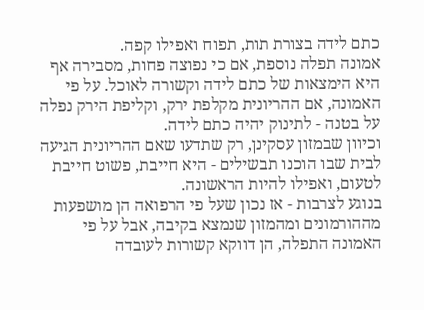כתם לידה בצורת תות, תפוח ואפילו קפה.
אמונה תפלה נוספת, אם כי נפוצה פחות, מסבירה אף היא הימצאות של כתם לידה וקשורה לאוכל. על פי האמונה, אם ההריונית מקלפת ירק, וקליפת הירק נפלה על בטנה - לתינוק יהיה כתם לידה.
וכיוון שבמזון עסקינן, רק שתדעו שאם ההריונית הגיעה לבית שבו הוכנו תבשילים - היא חייבת, פשוט חייבת לטעום, ואפילו להיות הראשונה.
בנוגע לצרבות - אז נכון שעל פי הרפואה הן מושפעות מההורמונים ומהמזון שנמצא בקיבה, אבל על פי האמונה התפלה, הן דווקא קשורות לעובדה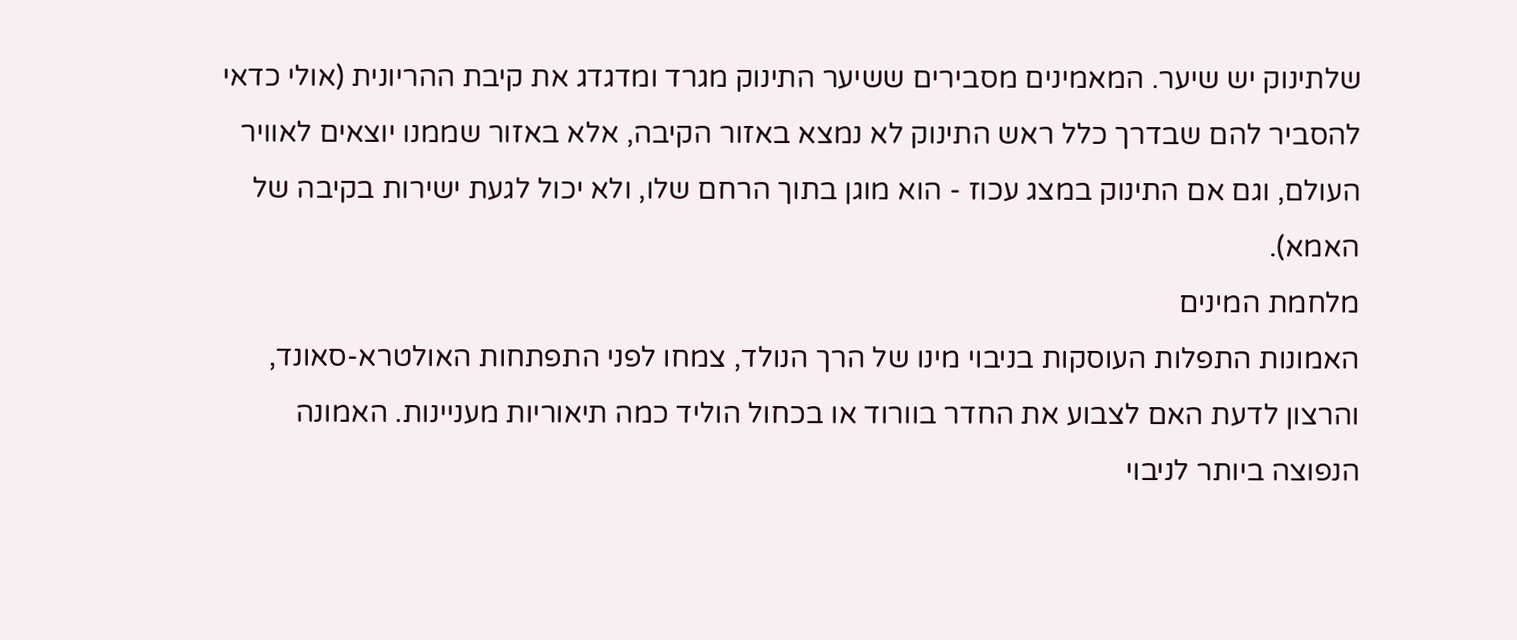שלתינוק יש שיער. המאמינים מסבירים ששיער התינוק מגרד ומדגדג את קיבת ההריונית (אולי כדאי להסביר להם שבדרך כלל ראש התינוק לא נמצא באזור הקיבה, אלא באזור שממנו יוצאים לאוויר העולם, וגם אם התינוק במצג עכוז - הוא מוגן בתוך הרחם שלו, ולא יכול לגעת ישירות בקיבה של האמא).
מלחמת המינים
האמונות התפלות העוסקות בניבוי מינו של הרך הנולד, צמחו לפני התפתחות האולטרא-סאונד, והרצון לדעת האם לצבוע את החדר בוורוד או בכחול הוליד כמה תיאוריות מעניינות. האמונה הנפוצה ביותר לניבוי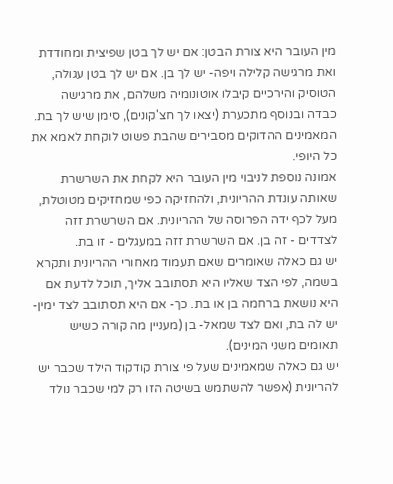מין העובר היא צורת הבטן: אם יש לך בטן שפיצית ומחודדת ואת מרגישה קלילה ויפה- יש לך בן. אם יש לך בטן עגולה, הטוסיק והירכיים קיבלו אוטונומיה משלהם, את מרגישה כבדה ובנוסף מתכערת (יצאו לך חצ'קונים), סימן שיש לך בת. המאמינים ההדוקים מסבירים שהבת פשוט לוקחת לאמא את כל היופי.
אמונה נוספת לניבוי מין העובר היא לקחת את השרשרת שאותה עונדת ההריונית, ולהחזיקה כפי שמחזיקים מטוטלת, מעל לכף ידה הפרוסה של ההריונית. אם השרשרת זזה לצדדים - זה בן. אם השרשרת זזה במעגלים - זו בת.
יש גם כאלה שאומרים שאם תעמוד מאחורי ההריונית ותקרא בשמה, לפי הצד שאליו היא תסתובב אליך, תוכל לדעת אם היא נושאת ברחמה בן או בת. כך- אם היא תסתובב לצד ימין- יש לה בת, ואם לצד שמאל- בן (מעניין מה קורה כשיש תאומים משני המינים).
יש גם כאלה שמאמינים שעל פי צורת קודקוד הילד שכבר יש להריונית (אפשר להשתמש בשיטה הזו רק למי שכבר נולד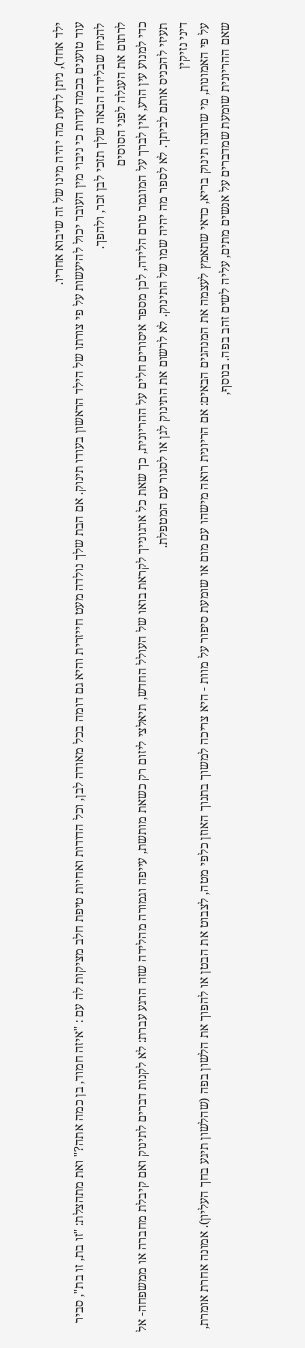ילד אחד), ניתן לדעת מה יהיה מינו של זה שיבוא אחריו.
עוד טוענים בכמה עדות כי ניבוי מין העובר יכול להיעשות על פי צורתו של הילד הראשון בעודו תינוק. אם הבת שלך נולדה מעט חייזרית והיא גם דומה בכל מאודה לבן, וכל הדודות ואחיות טיפת חלב מציקות לה עם : "איזה חמוד, בן כמה אתה?" ואת מתהצלת: "זו בת, זו בת", סביר להניח שבלידה הבאה שלך תזכי לבן זכר, ולהפך.
לרתום את העגלה לפני הסוסים
כדי למנוע עין הרע, אין לברך על המוגמר טרם הלידה, לכן מספר איסורים חלים על ההריונית, כך שאת כל ארגונייך לקראת בואו של העולל החדש, תיאלצי ליזום רק כשאת מותשת, עייפה וגמורה מהלידה שזה הרגע עברת: לא לקנות דברים לתינוק ואם קיבלת מחברה או ממשפחה- אל תעיזי להכניס אותם לביתך. לא לספר מה יהיה שמו של התינוק. לא לרשום את התינוק לגן או לסגור עם המטפלת.
דיני נזיקין
על פי האמונות, מי שרוצה תינוק בריא, כדאי שתאמץ לעצמה את המנהגים הבאים: אם הריונית רואה מישהו עם מום או שומעת סיפור על מוות - היא צריכה למשוך בתנוך האוזן כלפי מטה, לצבוט את הבטן או להפוך את הלשון בפה (שהלשון תיגע בחך העליון). אמונה אחרת אומרת, שאם ההריונית שומעת שמדברים על אנשים מתים, עליה לשים זהב בפה. בנוסף,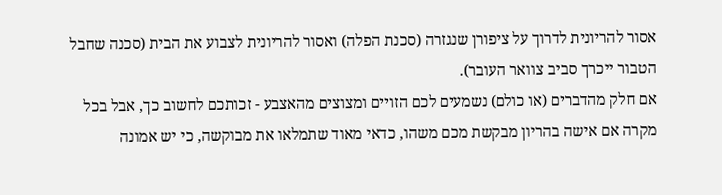אסור להריונית לדרוך על ציפורן שנגזרה (סכנת הפלה) ואסור להריונית לצבוע את הבית (סכנה שחבל הטבור ייכרך סביב צוואר העובר).
אם חלק מהדברים (או כולם) נשמעים לכם הזויים ומצוצים מהאצבע - זכותכם לחשוב כך, אבל בכל מקרה אם אישה בהריון מבקשת מכם משהו, כדאי מאוד שתמלאו את מבוקשה, כי יש אמונה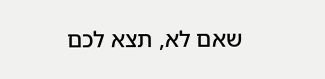שאם לא, תצא לכם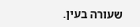שעורה בעין.